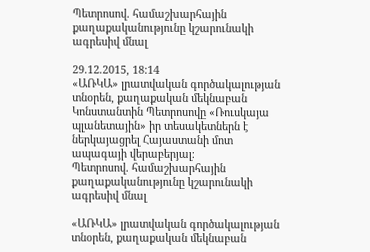Պետրոսով. համաշխարհային քաղաքականությունը կշարունակի ագրեսիվ մնալ

29.12.2015, 18:14
«ԱՌԿԱ» լրատվական գործակալության տնօրեն, քաղաքական մեկնաբան Կոնստանտին Պետրոսովը «Ռուսկայա պլանետային» իր տեսակետներն է ներկայացրել Հայաստանի մոտ ապագայի վերաբերյալ։
Պետրոսով. համաշխարհային քաղաքականությունը կշարունակի ագրեսիվ մնալ

«ԱՌԿԱ» լրատվական գործակալության տնօրեն, քաղաքական մեկնաբան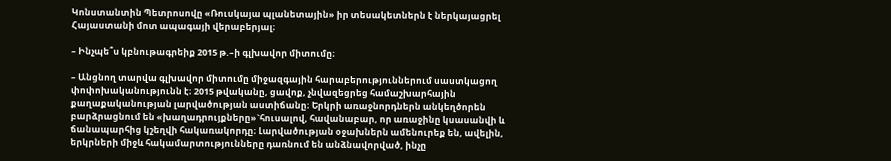Կոնստանտին Պետրոսովը «Ռուսկայա պլանետային» իր տեսակետներն է ներկայացրել Հայաստանի մոտ ապագայի վերաբերյալ։

– Ինչպե՞ս կբնութագրեիք 2015 թ.–ի գլխավոր միտումը։

– Անցնող տարվա գլխավոր միտումը միջազգային հարաբերություններում սաստկացող փոփոխականությունն է։ 2015 թվականը, ցավոք, չնվազեցրեց համաշխարհային քաղաքականության լարվածության աստիճանը։ Երկրի առաջնորդներն անկեղծորեն բարձրացնում են «խաղադրույքները»`հուսալով, հավանաբար, որ առաջինը կսասանվի և ճանապարհից կշեղվի հակառակորդը։ Լարվածության օջախներն ամենուրեք են, ավելին, երկրների միջև հակամարտությունները դառնում են անձնավորված, ինչը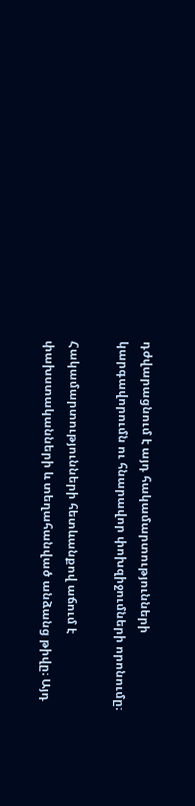դժվարացնում է այդ հակամարտությունների կարգավորումն ու հնարավոր փոխզիջումների որոնումը։

Հակամարտությունների հետևանքով աճում է փախստականների և տեղահանված անձանց թիվը։ Այդ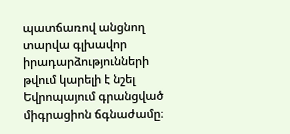պատճառով անցնող տարվա գլխավոր իրադարձությունների թվում կարելի է նշել Եվրոպայում գրանցված միգրացիոն ճգնաժամը։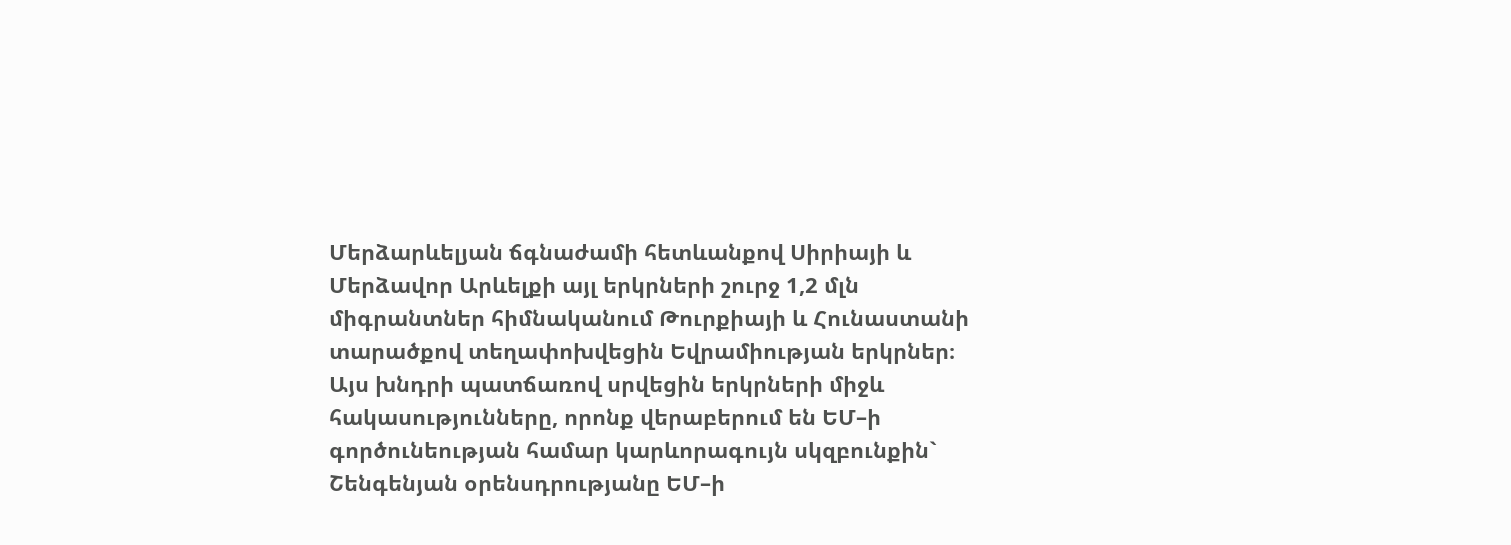Մերձարևելյան ճգնաժամի հետևանքով Սիրիայի և Մերձավոր Արևելքի այլ երկրների շուրջ 1,2 մլն միգրանտներ հիմնականում Թուրքիայի և Հունաստանի տարածքով տեղափոխվեցին Եվրամիության երկրներ։ Այս խնդրի պատճառով սրվեցին երկրների միջև հակասությունները, որոնք վերաբերում են ԵՄ–ի գործունեության համար կարևորագույն սկզբունքին` Շենգենյան օրենսդրությանը ԵՄ–ի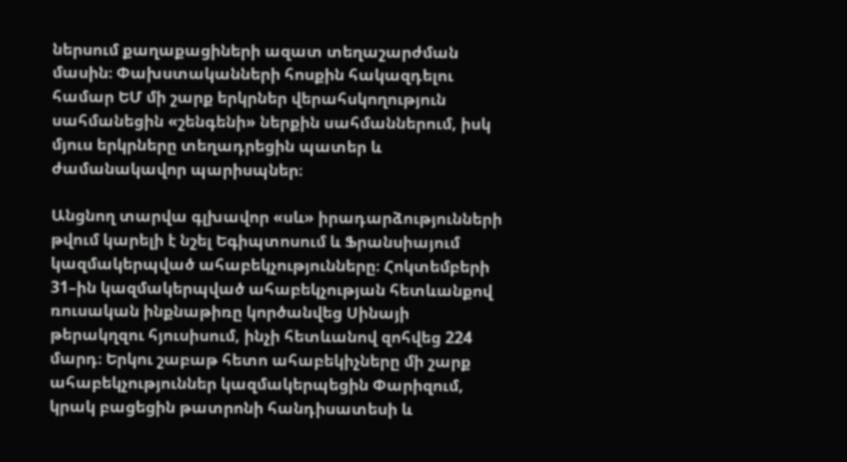ներսում քաղաքացիների ազատ տեղաշարժման մասին։ Փախստականների հոսքին հակազդելու համար ԵՄ մի շարք երկրներ վերահսկողություն սահմանեցին «շենգենի» ներքին սահմաններում, իսկ մյուս երկրները տեղադրեցին պատեր և ժամանակավոր պարիսպներ։

Անցնող տարվա գլխավոր «սև» իրադարձությունների թվում կարելի է նշել Եգիպտոսում և Ֆրանսիայում կազմակերպված ահաբեկչությունները։ Հոկտեմբերի 31–ին կազմակերպված ահաբեկչության հետևանքով ռուսական ինքնաթիռը կործանվեց Սինայի թերակղզու հյուսիսում, ինչի հետևանով զոհվեց 224 մարդ։ Երկու շաբաթ հետո ահաբեկիչները մի շարք ահաբեկչություններ կազմակերպեցին Փարիզում, կրակ բացեցին թատրոնի հանդիսատեսի և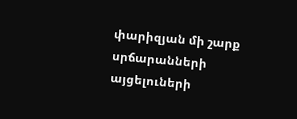փարիզյան մի շարք սրճարանների այցելուների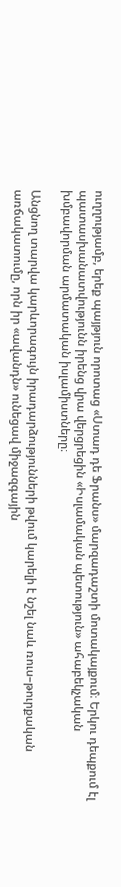ուղղությամբ, երեք պայթյուն որոտաց «Ստադ դե Ֆրանս» մարզադաշտի մոտակայքում։ Երկու դեպքում էլ պատասխանատվությունն իրենց վրա վերցրեցին «Իսլամական պետություն» ահաբեկչական խմբավորման արմատական իսլամիստները։

Անցնող տարվա կարևորագույն իրադարձությունների թվում կարելի է նշել նաև ռուս–թուրքական առճակատումը, որն իր «ավանդն» ունեցավ միջազգային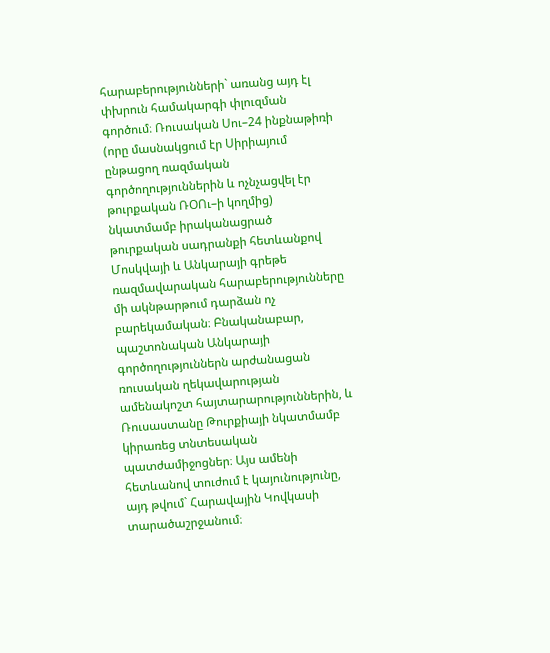հարաբերությունների` առանց այդ էլ փխրուն համակարգի փլուզման գործում։ Ռուսական Սու–24 ինքնաթիռի (որը մասնակցում էր Սիրիայում ընթացող ռազմական գործողություններին և ոչնչացվել էր թուրքական ՌՕՈւ–ի կողմից) նկատմամբ իրականացրած թուրքական սադրանքի հետևանքով Մոսկվայի և Անկարայի գրեթե ռազմավարական հարաբերությունները մի ակնթարթում դարձան ոչ բարեկամական։ Բնականաբար, պաշտոնական Անկարայի գործողություններն արժանացան ռուսական ղեկավարության ամենակոշտ հայտարարություններին, և Ռուսաստանը Թուրքիայի նկատմամբ կիրառեց տնտեսական պատժամիջոցներ։ Այս ամենի հետևանով տուժում է կայունությունը, այդ թվում` Հարավային Կովկասի տարածաշրջանում։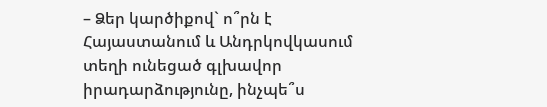– Ձեր կարծիքով` ո՞րն է Հայաստանում և Անդրկովկասում տեղի ունեցած գլխավոր իրադարձությունը, ինչպե՞ս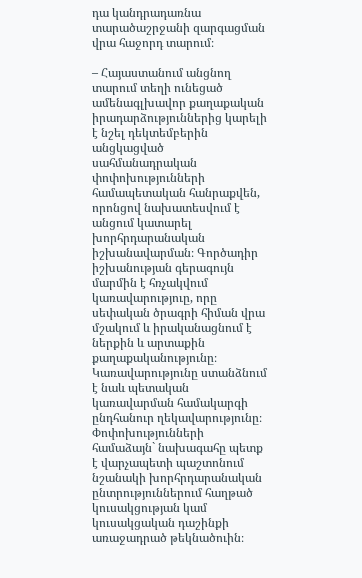դա կանդրադառնա տարածաշրջանի զարգացման վրա հաջորդ տարում։

– Հայաստանում անցնող տարում տեղի ունեցած ամենագլխավոր քաղաքական իրադարձություններից կարելի է նշել դեկտեմբերին անցկացված սահմանադրական փոփոխությունների համապետական հանրաքվեն, որոնցով նախատեսվում է անցում կատարել խորհրդարանական իշխանավարման։ Գործադիր իշխանության գերագույն մարմին է հռչակվում կառավարություը, որը սեփական ծրագրի հիման վրա մշակում և իրականացնում է ներքին և արտաքին քաղաքականությունը։ Կառավարությունը ստանձնում է նաև պետական կառավարման համակարգի ընդհանուր ղեկավարությունը։ Փոփոխությունների համաձայն` նախագահը պետք է վարչապետի պաշտոնում նշանակի խորհրդարանական ընտրություններում հաղթած կուսակցության կամ կուսակցական դաշինքի առաջադրած թեկնածուին։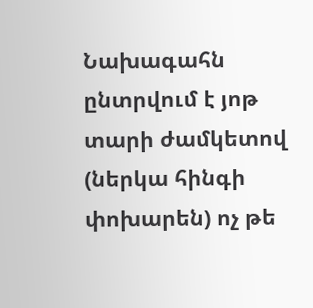Նախագահն ընտրվում է յոթ տարի ժամկետով (ներկա հինգի փոխարեն) ոչ թե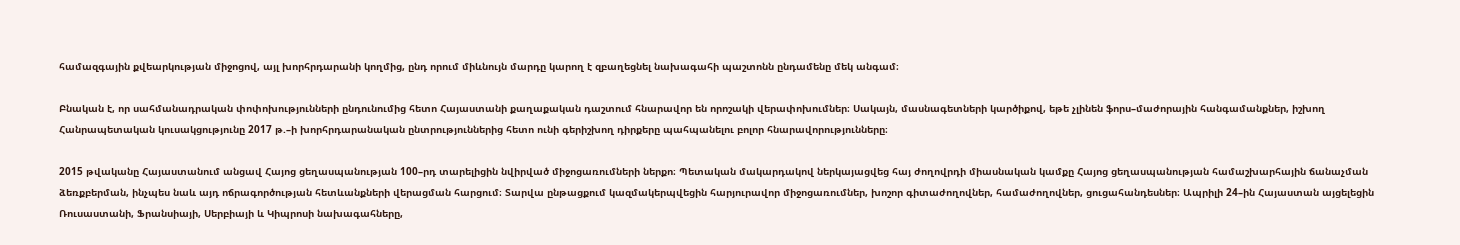համազգային քվեարկության միջոցով, այլ խորհրդարանի կողմից, ընդ որում միևնույն մարդը կարող է զբաղեցնել նախագահի պաշտոնն ընդամենը մեկ անգամ։

Բնական է, որ սահմանադրական փոփոխությունների ընդունումից հետո Հայաստանի քաղաքական դաշտում հնարավոր են որոշակի վերափոխումներ։ Սակայն, մասնագետների կարծիքով, եթե չլինեն ֆորս–մաժորային հանգամանքներ, իշխող Հանրապետական կուսակցությունը 2017 թ.–ի խորհրդարանական ընտրություններից հետո ունի գերիշխող դիրքերը պահպանելու բոլոր հնարավորությունները։

2015 թվականը Հայաստանում անցավ Հայոց ցեղասպանության 100–րդ տարելիցին նվիրված միջոցառումների ներքո։ Պետական մակարդակով ներկայացվեց հայ ժողովրդի միասնական կամքը Հայոց ցեղասպանության համաշխարհային ճանաչման ձեռքբերման, ինչպես նաև այդ ոճրագործության հետևանքների վերացման հարցում։ Տարվա ընթացքում կազմակերպվեցին հարյուրավոր միջոցառումներ, խոշոր գիտաժողովներ, համաժողովներ, ցուցահանդեսներ։ Ապրիլի 24–ին Հայաստան այցելեցին Ռուսաստանի, Ֆրանսիայի, Սերբիայի և Կիպրոսի նախագահները,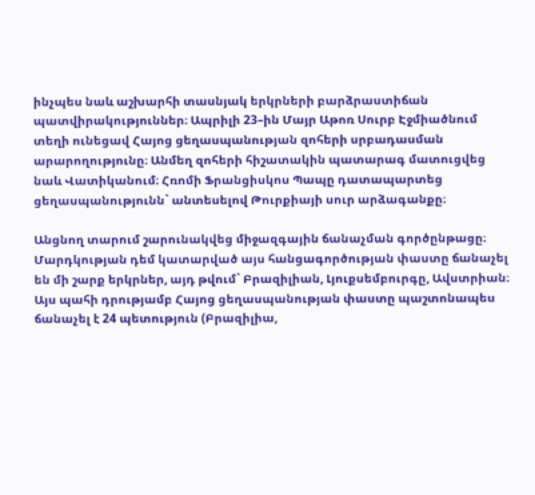ինչպես նաև աշխարհի տասնյակ երկրների բարձրաստիճան պատվիրակություններ։ Ապրիլի 23–ին Մայր Աթոռ Սուրբ Էջմիածնում տեղի ունեցավ Հայոց ցեղասպանության զոհերի սրբադասման արարողությունը։ Անմեղ զոհերի հիշատակին պատարագ մատուցվեց նաև Վատիկանում։ Հռոմի Ֆրանցիսկոս Պապը դատապարտեց ցեղասպանությունն` անտեսելով Թուրքիայի սուր արձագանքը։

Անցնող տարում շարունակվեց միջազգային ճանաչման գործընթացը։ Մարդկության դեմ կատարված այս հանցագործության փաստը ճանաչել են մի շարք երկրներ, այդ թվում` Բրազիլիան, Լյուքսեմբուրգը, Ավստրիան։ Այս պահի դրությամբ Հայոց ցեղասպանության փաստը պաշտոնապես ճանաչել է 24 պետություն (Բրազիլիա,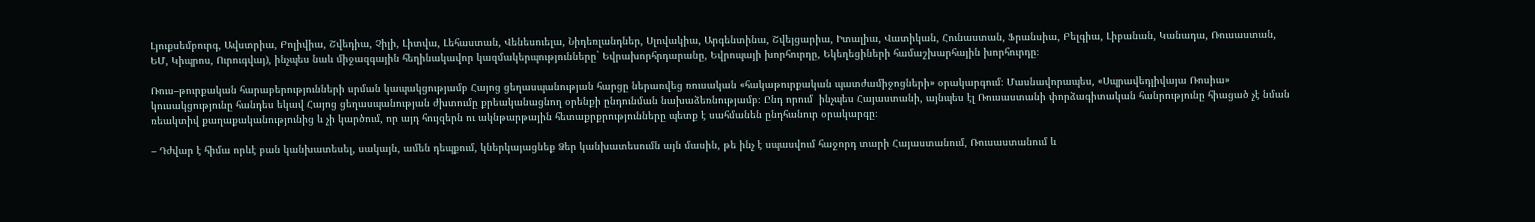Լյուքսեմբուրգ, Ավստրիա, Բոլիվիա, Շվեդիա, Չիլի, Լիտվա, Լեհաստան, Վենեսուելա, Նիդեռլանդներ, Սլովակիա, Արգենտինա, Շվեյցարիա, Իտալիա, Վատիկան, Հունաստան, Ֆրանսիա, Բելգիա, Լիբանան, Կանադա, Ռուսաստան, ԵՄ, Կիպրոս, Ուրուգվայ), ինչպես նաև միջազգային հեղինակավոր կազմակերպությունները` Եվրախորհրդարանը, Եվրոպայի խորհուրդը, Եկեղեցիների համաշխարհային խորհուրդը։

Ռուս–թուրքական հարաբերությունների սրման կապակցությամբ Հայոց ցեղասպանության հարցը ներառվեց ռուսական «հակաթուրքական պատժամիջոցների» օրակարգում։ Մասնավորապես, «Սպրավեդլիվայա Ռոսիա» կուսակցությունը հանդես եկավ Հայոց ցեղասպանության ժխտումը քրեականացնող օրենքի ընդունման նախաձեռնությամբ։ Ընդ որում  ինչպես Հայաստանի, այնպես էլ Ռուսաստանի փորձագիտական հանրությունը հիացած չէ նման ռեակտիվ քաղաքականությունից և չի կարծում, որ այդ հույզերն ու ակնթարթային հետաքրքրությունները պետք է սահմանեն ընդհանուր օրակարգը։

– Դժվար է հիմա որևէ բան կանխատեսել, սակայն, ամեն դեպքում, կներկայացնեք Ձեր կանխատեսումն այն մասին, թե ինչ է սպասվում հաջորդ տարի Հայաստանում, Ռուսաստանում և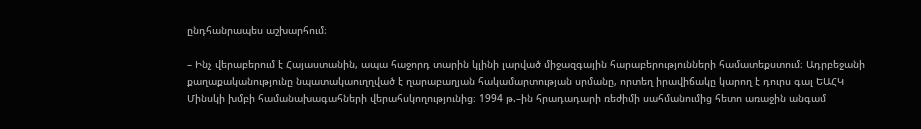ընդհանրապես աշխարհում։

– Ինչ վերաբերում է Հայաստանին, ապա հաջորդ տարին կլինի լարված միջազգային հարաբերությունների համատեքստում։ Ադրբեջանի քաղաքականությունը նպատակաուղղված է ղարաբաղյան հակամարտության սրմանը, որտեղ իրավիճակը կարող է դուրս գալ ԵԱՀԿ Մինսկի խմբի համանախագահների վերահսկողությունից։ 1994 թ.–ին հրադադարի ռեժիմի սահմանումից հետո առաջին անգամ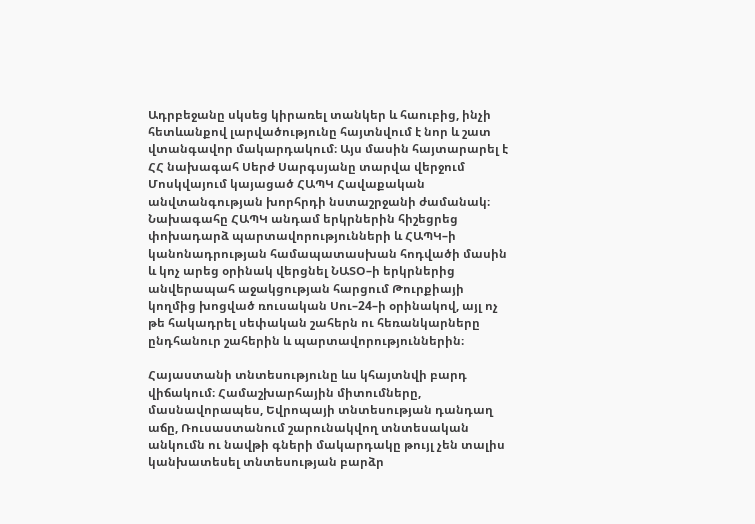Ադրբեջանը սկսեց կիրառել տանկեր և հաուբից, ինչի  հետևանքով լարվածությունը հայտնվում է նոր և շատ վտանգավոր մակարդակում։ Այս մասին հայտարարել է ՀՀ նախագահ Սերժ Սարգսյանը տարվա վերջում Մոսկվայում կայացած ՀԱՊԿ Հավաքական անվտանգության խորհրդի նստաշրջանի ժամանակ։ Նախագահը ՀԱՊԿ անդամ երկրներին հիշեցրեց փոխադարձ պարտավորությունների և ՀԱՊԿ–ի կանոնադրության համապատասխան հոդվածի մասին և կոչ արեց օրինակ վերցնել ՆԱՏՕ–ի երկրներից անվերապահ աջակցության հարցում Թուրքիայի կողմից խոցված ռուսական Սու–24–ի օրինակով, այլ ոչ թե հակադրել սեփական շահերն ու հեռանկարները ընդհանուր շահերին և պարտավորություններին։

Հայաստանի տնտեսությունը ևս կհայտնվի բարդ վիճակում։ Համաշխարհային միտումները, մասնավորապես, Եվրոպայի տնտեսության դանդաղ աճը, Ռուսաստանում շարունակվող տնտեսական անկումն ու նավթի գների մակարդակը թույլ չեն տալիս կանխատեսել տնտեսության բարձր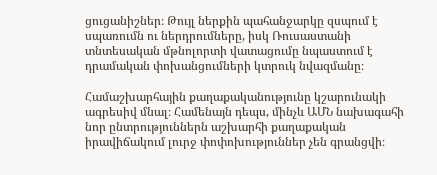ցուցանիշներ։ Թույլ ներքին պահանջարկը զսպում է սպառումն ու ներդրումները, իսկ Ռուսաստանի տնտեսական մթնոլորտի վատացումը նպաստում է դրամական փոխանցումների կտրուկ նվազմանը։

Համաշխարհային քաղաքականությունը կշարունակի ագրեսիվ մնալ։ Համենայն դեպս, մինչև ԱՄՆ նախագահի նոր ընտրություններն աշխարհի քաղաքական իրավիճակում լուրջ փոփոխություններ չեն գրանցվի։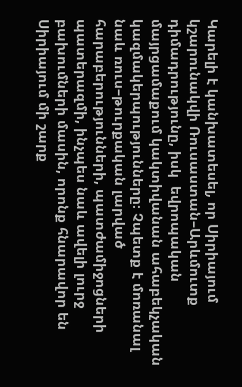Կարելի է կանխատեսել, որ Սիրիայում կշարունակվի Ռուսաստան–Արևմուտք դիմադրությունը, իսկ  եվրոպական մայրցամաքում կակտիվանան ահաբեկչական կազմակերպությունները։ Չպետք է մոռանալ նաև ռուս–թուրքական լարված հարաբերությունների, պատժամիջոցների պատերազմի, ինչպես նաև ավելի լուրջ բախումների մասին, որոնք հնարավոր են  Սիրիայում մի շարք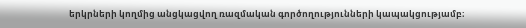երկրների կողմից անցկացվող ռազմական գործողությունների կապակցությամբ։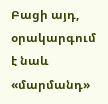Բացի այդ, օրակարգում է նաև «մարմանդ»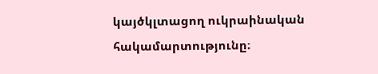կայծկլտացող ուկրաինական հակամարտությունը։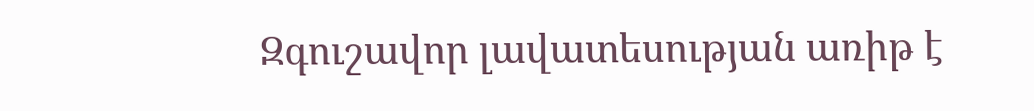Զգուշավոր լավատեսության առիթ է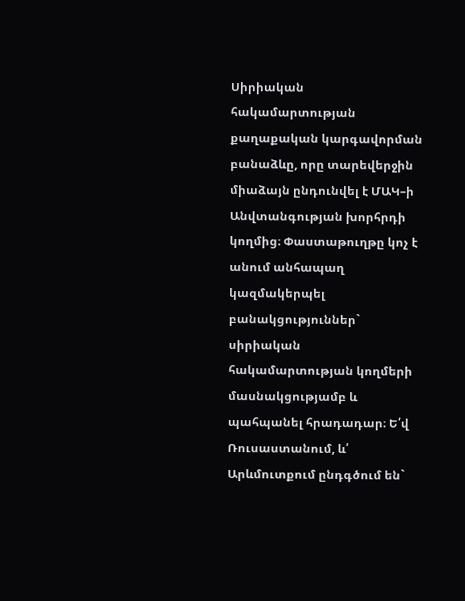Սիրիական հակամարտության քաղաքական կարգավորման բանաձևը, որը տարեվերջին միաձայն ընդունվել է ՄԱԿ–ի Անվտանգության խորհրդի կողմից։ Փաստաթուղթը կոչ է անում անհապաղ  կազմակերպել բանակցություններ` սիրիական հակամարտության կողմերի մասնակցությամբ և պահպանել հրադադար։ Ե՛վ Ռուսաստանում, և՛ Արևմուտքում ընդգծում են`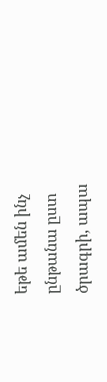եթե ամեն ինչ ընթանա ըստ ծրագրի, ապա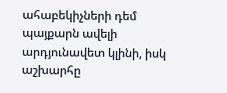ահաբեկիչների դեմ պայքարն ավելի արդյունավետ կլինի, իսկ աշխարհը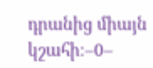դրանից միայն կշահի։–0–